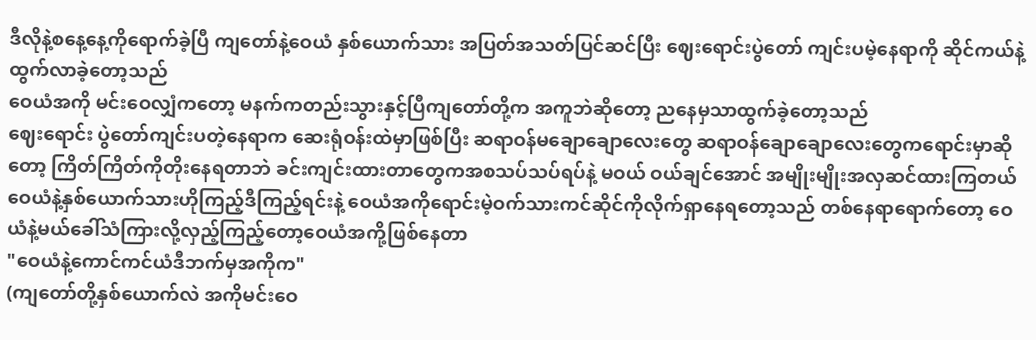ဒီလိုနဲ့စနေ့နေ့ကိုရောက်ခဲ့ပြီ ကျတော်နဲ့ဝေယံ နှစ်ယောက်သား အပြတ်အသတ်ပြင်ဆင်ပြီး ဈေးရောင်းပွဲတော် ကျင်းပမဲ့နေရာကို ဆိုင်ကယ်နဲ့ထွက်လာခဲ့တော့သည်
ဝေယံအကို မင်းဝေလျှံကတော့ မနက်ကတည်းသွားနှင့်ပြီကျတော်တို့က အကူဘဲဆိုတော့ ညနေမှသာထွက်ခဲ့တော့သည်
ဈေးရောင်း ပွဲတော်ကျင်းပတဲ့နေရာက ဆေးရုံဝန်းထဲမှာဖြစ်ပြီး ဆရာဝန်မချောချောလေးတွေ ဆရာဝန်ချောချောလေးတွေကရောင်းမှာဆိုတော့ ကြိတ်ကြိတ်ကိုတိုးနေရတာဘဲ ခင်းကျင်းထားတာတွေကအစသပ်သပ်ရပ်နဲ့ မဝယ် ဝယ်ချင်အောင် အမျိုးမျိုးအလှဆင်ထားကြတယ် ဝေယံနဲ့နှစ်ယောက်သားဟိုကြည့်ဒီကြည့်ရင်းနဲ့ ဝေယံအကိုရောင်းမဲ့ဝက်သားကင်ဆိုင်ကိုလိုက်ရှာနေရတော့သည် တစ်နေရာရောက်တော့ ဝေယံနဲ့မယ်ခေါ်သံကြားလို့လှည့်ကြည့်တော့ဝေယံအကို့ဖြစ်နေတာ
"ဝေယံနဲ့ကောင်ကင်ယံဒီဘက်မှအကိုက"
(ကျတော်တို့နှစ်ယောက်လဲ အကိုမင်းဝေ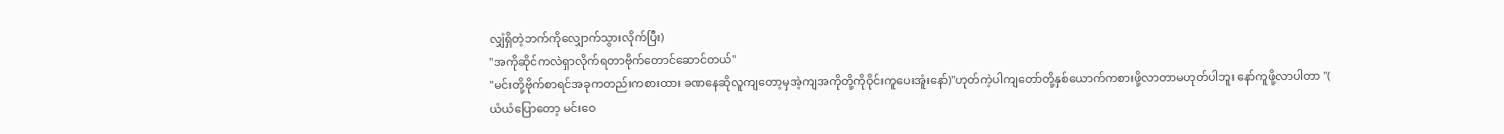လျှံရှိတဲ့ဘက်ကိုလျှောက်သွားလိုက်ပြီး)
"အကိုဆိုင်ကလဲရှာလိုက်ရတာဗိုက်တောင်ဆောင်တယ်"
"မင်းတို့ဗိုက်စာရင်အခုကတည်းကစားထား ခဏနေဆိုလူကျတော့မှအဲ့ကျအကိုတို့ကိုဝိုင်းကူပေးအူံးနော်)"ဟုတ်ကဲ့ပါကျတော်တို့နှစ်ယောက်ကစားဖို့လာတာမဟုတ်ပါဘူး နော်ကူဖို့လာပါတာ "(
ယံယံပြောတော့ မင်းဝေ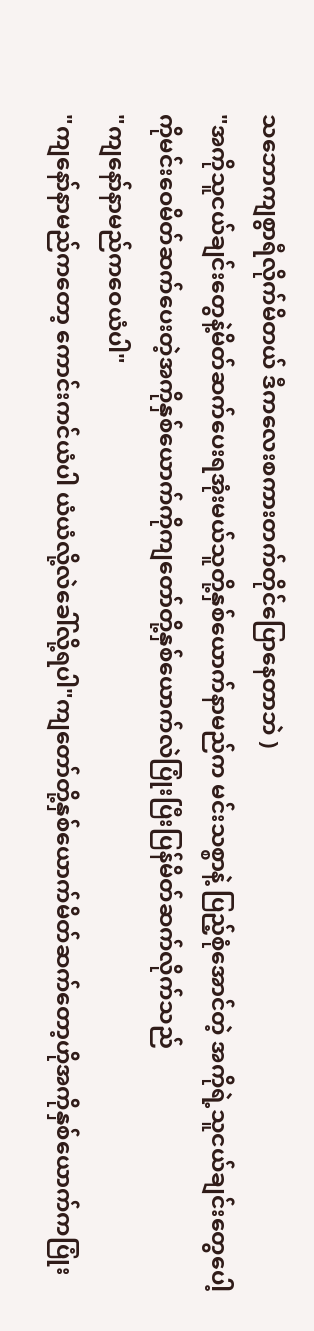သဘောကျစွာရီလိုက်မိတယ် ဒီကလေးစကားတက်တိုင်ပြောနေတာဘဲ )
"အကိုသူငယ်ချင်းတွေနဲ့မိတ်ဆက်ပေးရအုံးမယ်သူတို့နှစ်ယောက်နာမည်က မင်းသစ္စာနဲ့ ပြည့်စုံအောင်တဲ့ အကိုရဲ့သူငယ်ချင်းတွေပေါ့
ကိုမင်းဝေမိတ်ဆက်ပေးတဲ့အကိုနှစ်ယောက်ကိုကျတော်တို့နှစ်ယောက်လဲပြုံးပြီးပြန်မိတ်ဆက်လိုက်သည်
"ကျနော်နာမည်ကဝေယံပါ"
"ကျနော်နာမည်ကတော့ ကောင်းကင်ယံပါ ယံယံလို့လဲခေါ်လို့ရပါ"ကျတော်တို့နှစ်ယောက်မိတ်ဆက်တော့ဟိုအကိုနှစ်ယောက်ကပြုံး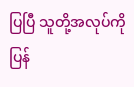ပြပြီ သူတို့အလုပ်ကိုပြန်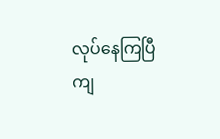လုပ်နေကြပြီ
ကျ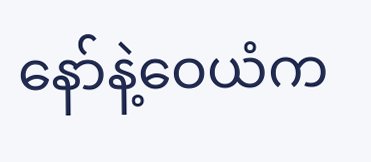နော်နဲ့ဝေယံက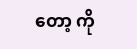တော့ ကို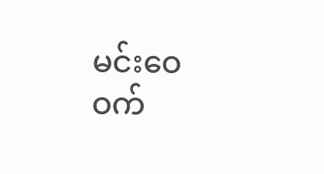မင်းဝေဝက်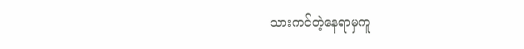သားကင်တဲ့နေရာမှကူ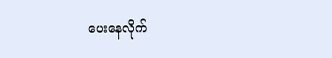ပေးနေလိုက်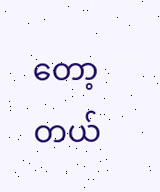တော့တယ်